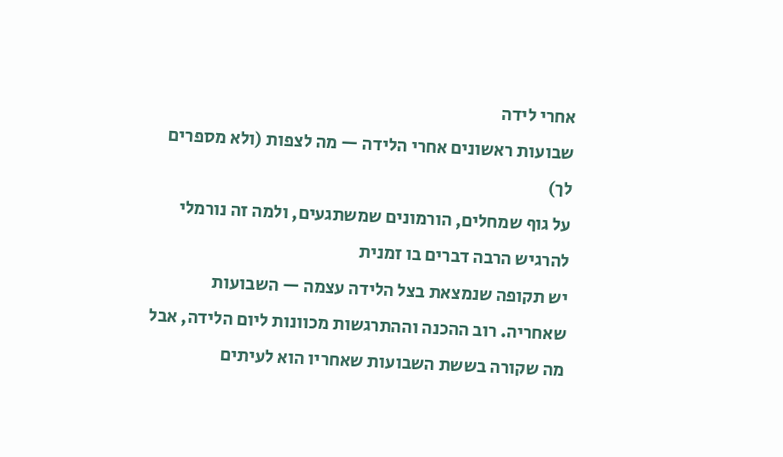אחרי לידה
שבועות ראשונים אחרי הלידה — מה לצפות (ולא מספרים לך)
על גוף שמחלים, הורמונים שמשתגעים, ולמה זה נורמלי להרגיש הרבה דברים בו זמנית
יש תקופה שנמצאת בצל הלידה עצמה — השבועות שאחריה. רוב ההכנה וההתרגשות מכוונות ליום הלידה, אבל מה שקורה בששת השבועות שאחריו הוא לעיתים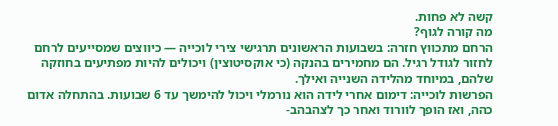קשה לא פחות.
מה קורה לגוף?
הרחם מתכווץ חזרה: בשבועות הראשונים תרגישי צירי לוכייה — כיווצים שמסייעים לרחם לחזור לגודל רגיל. הם מחמירים בהנקה (כי אוקסיטוצין) ויכולים להיות מפתיעים בחוזקה שלהם, במיוחד מהלידה השנייה ואילך.
הפרשות לוכייה: דימום אחרי לידה הוא נורמלי ויכול להימשך עד 6 שבועות. בהתחלה אדום כהה, ואז הופך לוורוד ואחר כך לצהבהב-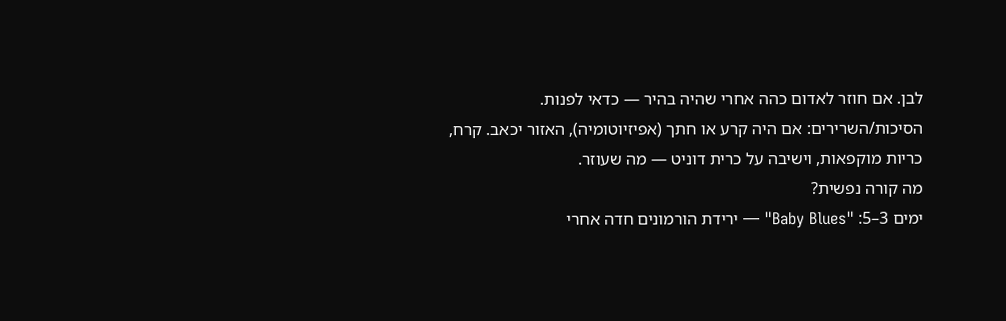לבן. אם חוזר לאדום כהה אחרי שהיה בהיר — כדאי לפנות.
הסיכות/השרירים: אם היה קרע או חתך (אפיזיוטומיה), האזור יכאב. קרח, כריות מוקפאות, וישיבה על כרית דוניט — מה שעוזר.
מה קורה נפשית?
ימים 3–5: "Baby Blues" — ירידת הורמונים חדה אחרי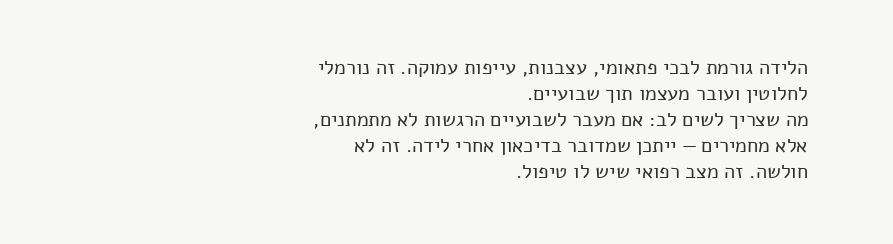הלידה גורמת לבכי פתאומי, עצבנות, עייפות עמוקה. זה נורמלי לחלוטין ועובר מעצמו תוך שבועיים.
מה שצריך לשים לב: אם מעבר לשבועיים הרגשות לא מתמתנים, אלא מחמירים — ייתכן שמדובר בדיכאון אחרי לידה. זה לא חולשה. זה מצב רפואי שיש לו טיפול.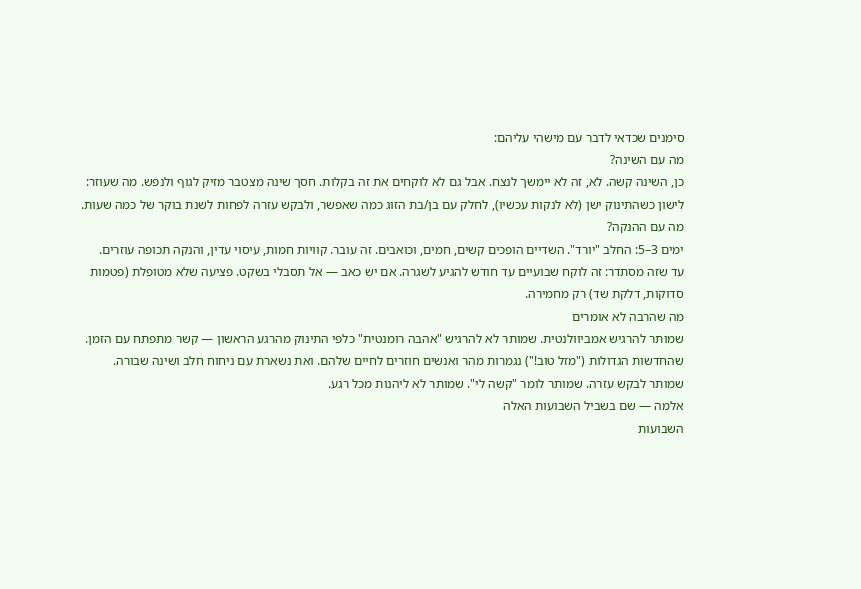סימנים שכדאי לדבר עם מישהי עליהם:
מה עם השינה?
כן, השינה קשה. לא, זה לא יימשך לנצח. אבל גם לא לוקחים את זה בקלות. חסך שינה מצטבר מזיק לגוף ולנפש. מה שעוזר: לישון כשהתינוק ישן (לא לנקות עכשיו), לחלק עם בן/בת הזוג כמה שאפשר, ולבקש עזרה לפחות לשנת בוקר של כמה שעות.
מה עם ההנקה?
ימים 3–5: החלב "יורד". השדיים הופכים קשים, חמים, וכואבים. זה עובר. קוויות חמות, עיסוי עדין, והנקה תכופה עוזרים.
עד שזה מסתדר: זה לוקח שבועיים עד חודש להגיע לשגרה. אם יש כאב — אל תסבלי בשקט. פציעה שלא מטופלת (פטמות סדוקות, דלקת שד) רק מחמירה.
מה שהרבה לא אומרים
שמותר להרגיש אמביוולנטית. שמותר לא להרגיש "אהבה רומנטית" כלפי התינוק מהרגע הראשון — קשר מתפתח עם הזמן.
שהחדשות הגדולות ("מזל טוב!") נגמרות מהר ואנשים חוזרים לחיים שלהם. ואת נשארת עם ניחוח חלב ושינה שבורה.
שמותר לבקש עזרה. שמותר לומר "קשה לי". שמותר לא ליהנות מכל רגע.
אלמה — שם בשביל השבועות האלה
השבועות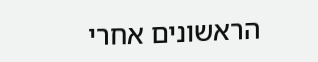הראשונים אחרי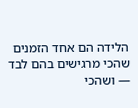הלידה הם אחד הזמנים שהכי מרגישים בהם לבד — ושהכי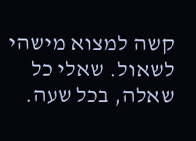קשה למצוא מישהי לשאול. שאלי כל שאלה, בכל שעה.